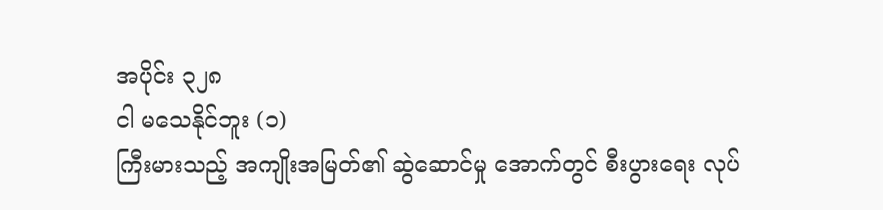အပိုင်း ၃၂၈
ငါ မသေနိုင်ဘူး (၁)
ကြီးမားသည့် အကျိုးအမြတ်၏ ဆွဲဆောင်မှု အောက်တွင် စီးပွားရေး လုပ်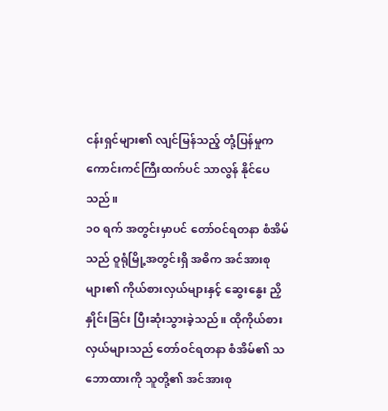ငန်းရှင်များ၏ လျင်မြန်သည့် တုံ့ပြန်မှုက ကောင်းကင်ကြီးထက်ပင် သာလွန် နိုင်ပေသည်။
၁၀ ရက် အတွင်းမှာပင် တော်ဝင်ရတနာ စံအိမ်သည် ဝူရုံမြို့အတွင်းရှိ အဓိက အင်အားစုများ၏ ကိုယ်စားလှယ်များနှင့် ဆွေးနွေး ညှိနှိုင်းခြင်း ပြီးဆုံးသွားခဲ့သည်။ ထိုကိုယ်စားလှယ်များသည် တော်ဝင်ရတနာ စံအိမ်၏ သဘောထားကို သူတို့၏ အင်အားစု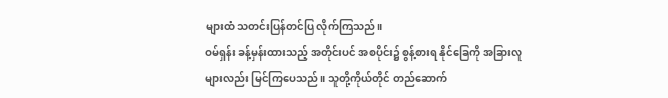များထံ သတင်းပြန်တင်ပြ လိုက်ကြသည်။
ဝမ်ရှန်း ခန့်မှန်းထားသည့် အတိုင်းပင် အစပိုင်း၌ စွန့်စားရ နိုင်ခြေကို အခြားလူများလည်း မြင်ကြပေသည်။ သူတို့ကိုယ်တိုင် တည်ဆောက်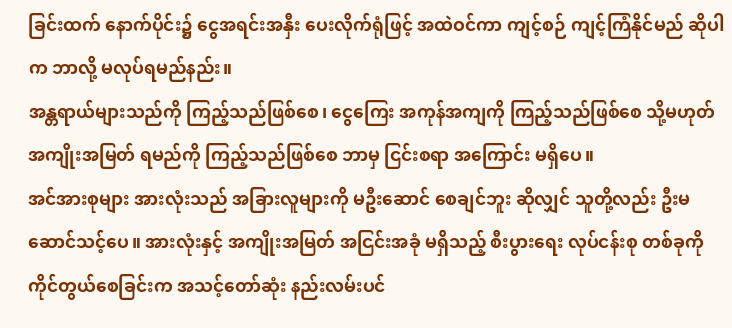ခြင်းထက် နောက်ပိုင်း၌ ငွေအရင်းအနှီး ပေးလိုက်ရုံဖြင့် အထဲဝင်ကာ ကျင့်စဉ် ကျင့်ကြံနိုင်မည် ဆိုပါက ဘာလို့ မလုပ်ရမည်နည်း။
အန္တရာယ်များသည်ကို ကြည့်သည်ဖြစ်စေ၊ ငွေကြေး အကုန်အကျကို ကြည့်သည်ဖြစ်စေ သို့မဟုတ် အကျိုးအမြတ် ရမည်ကို ကြည့်သည်ဖြစ်စေ ဘာမှ ငြင်းစရာ အကြောင်း မရှိပေ။
အင်အားစုများ အားလုံးသည် အခြားလူများကို မဦးဆောင် စေချင်ဘူး ဆိုလျှင် သူတို့လည်း ဦးမဆောင်သင့်ပေ။ အားလုံးနှင့် အကျိုးအမြတ် အငြင်းအခုံ မရှိသည့် စီးပွားရေး လုပ်ငန်းစု တစ်ခုကို ကိုင်တွယ်စေခြင်းက အသင့်တော်ဆုံး နည်းလမ်းပင်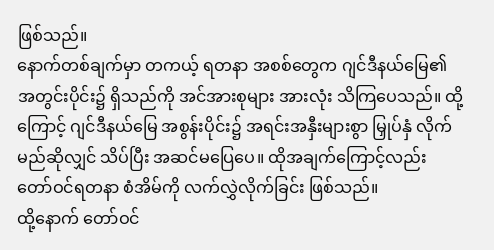ဖြစ်သည်။
နောက်တစ်ချက်မှာ တကယ့် ရတနာ အစစ်တွေက ဂျင်ဒီနယ်မြေ၏ အတွင်းပိုင်း၌ ရှိသည်ကို အင်အားစုများ အားလုံး သိကြပေသည်။ ထို့ကြောင့် ဂျင်ဒီနယ်မြေ အစွန်းပိုင်း၌ အရင်းအနှီးများစွာ မြှုပ်နှံ လိုက်မည်ဆိုလျှင် သိပ်ပြီး အဆင်မပြေပေ။ ထိုအချက်ကြောင့်လည်း တော်ဝင်ရတနာ စံအိမ်ကို လက်လွှဲလိုက်ခြင်း ဖြစ်သည်။
ထို့နောက် တော်ဝင်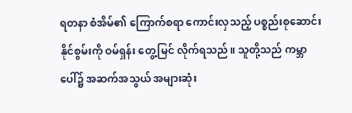ရတနာ စံအိမ်၏ ကြောက်စရာ ကောင်းလှသည့် ပစ္စည်းစုဆောင်း နိုင်စွမ်းကို ဝမ်ရှန်း တွေ့မြင် လိုက်ရသည်။ သူတို့သည် ကမ္ဘာပေါ်၌ အဆက်အသွယ် အများဆုံး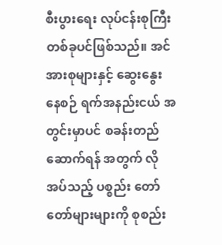စီးပွားရေး လုပ်ငန်းစုကြီး တစ်ခုပင်ဖြစ်သည်။ အင်အားစုများနှင့် ဆွေးနွေးနေစဉ် ရက်အနည်းငယ် အတွင်းမှာပင် စခန်းတည်ဆောက်ရန် အတွက် လိုအပ်သည့် ပစ္စည်း တော်တော်များများကို စုစည်း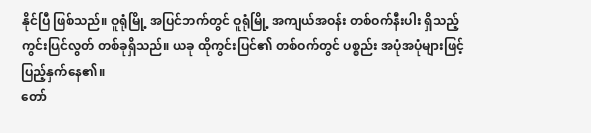နိုင်ပြီ ဖြစ်သည်။ ဝူရုံမြို့ အပြင်ဘက်တွင် ဝူရုံမြို့ အကျယ်အဝန်း တစ်ဝက်နီးပါး ရှိသည့် ကွင်းပြင်လွတ် တစ်ခုရှိသည်။ ယခု ထိုကွင်းပြင်၏ တစ်ဝက်တွင် ပစ္စည်း အပုံအပုံများဖြင့် ပြည့်နှက်နေ၏။
တော်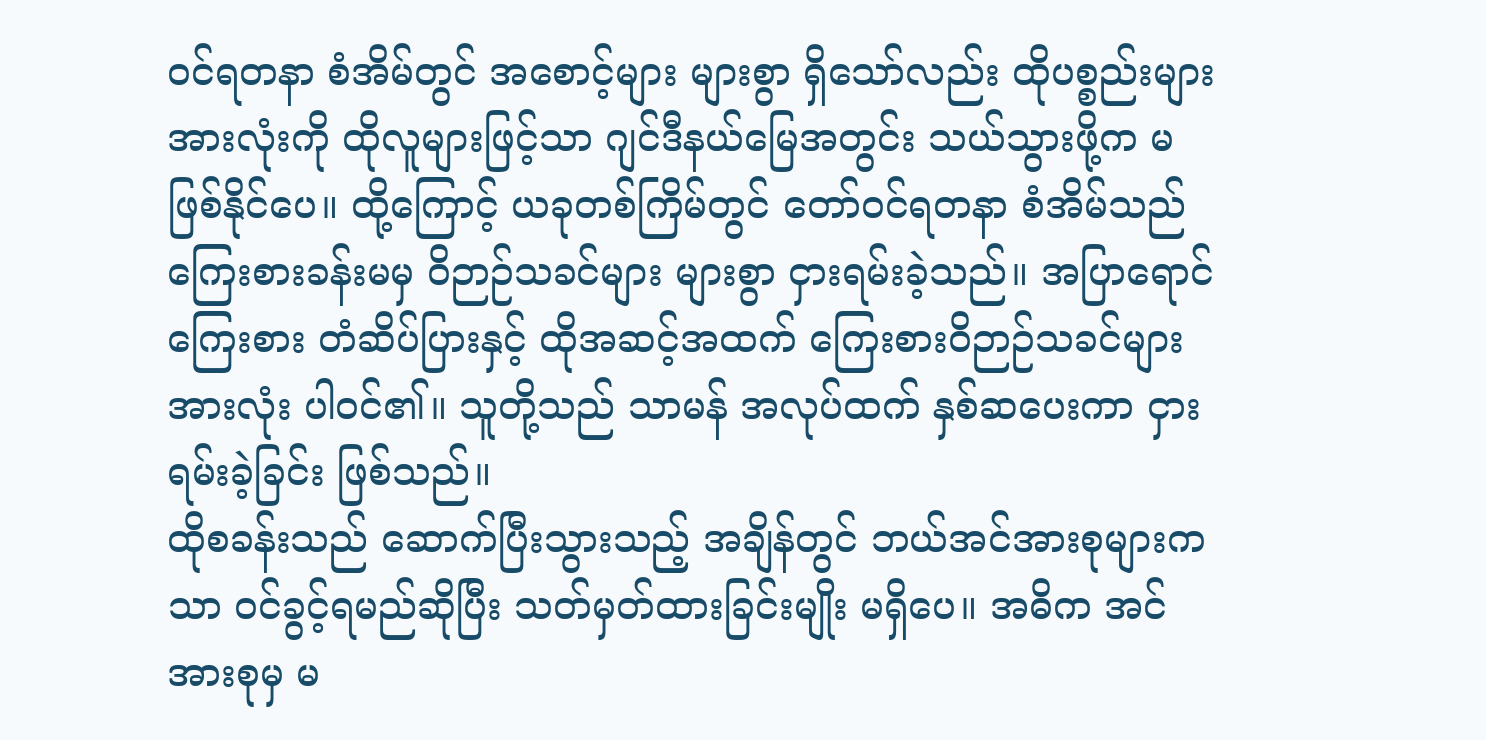ဝင်ရတနာ စံအိမ်တွင် အစောင့်များ များစွာ ရှိသော်လည်း ထိုပစ္စည်းများ အားလုံးကို ထိုလူများဖြင့်သာ ဂျင်ဒီနယ်မြေအတွင်း သယ်သွားဖို့က မဖြစ်နိုင်ပေ။ ထို့ကြောင့် ယခုတစ်ကြိမ်တွင် တော်ဝင်ရတနာ စံအိမ်သည် ကြေးစားခန်းမမှ ဝိဉာဉ်သခင်များ များစွာ ငှားရမ်းခဲ့သည်။ အပြာရောင် ကြေးစား တံဆိပ်ပြားနှင့် ထိုအဆင့်အထက် ကြေးစားဝိဉာဉ်သခင်များ အားလုံး ပါဝင်၏။ သူတို့သည် သာမန် အလုပ်ထက် နှစ်ဆပေးကာ ငှားရမ်းခဲ့ခြင်း ဖြစ်သည်။
ထိုစခန်းသည် ဆောက်ပြီးသွားသည့် အချိန်တွင် ဘယ်အင်အားစုများကသာ ဝင်ခွင့်ရမည်ဆိုပြီး သတ်မှတ်ထားခြင်းမျိုး မရှိပေ။ အဓိက အင်အားစုမှ မ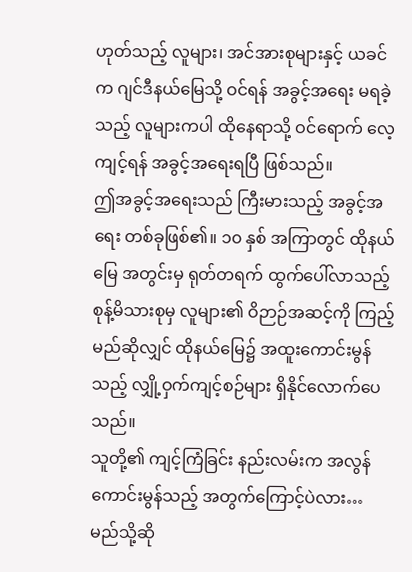ဟုတ်သည့် လူများ၊ အင်အားစုများနှင့် ယခင်က ဂျင်ဒီနယ်မြေသို့ ဝင်ရန် အခွင့်အရေး မရခဲ့သည့် လူများကပါ ထိုနေရာသို့ ဝင်ရောက် လေ့ကျင့်ရန် အခွင့်အရေးရပြီ ဖြစ်သည်။
ဤအခွင့်အရေးသည် ကြီးမားသည့် အခွင့်အရေး တစ်ခုဖြစ်၏။ ၁၀ နှစ် အကြာတွင် ထိုနယ်မြေ အတွင်းမှ ရုတ်တရက် ထွက်ပေါ်လာသည့် စုန့်မိသားစုမှ လူများ၏ ဝိဉာဉ်အဆင့်ကို ကြည့်မည်ဆိုလျှင် ထိုနယ်မြေ၌ အထူးကောင်းမွန်သည့် လျှို့ဝှက်ကျင့်စဉ်များ ရှိနိုင်လောက်ပေသည်။
သူတို့၏ ကျင့်ကြံခြင်း နည်းလမ်းက အလွန် ကောင်းမွန်သည့် အတွက်ကြောင့်ပဲလား… မည်သို့ဆို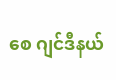စေ ဂျင်ဒီနယ်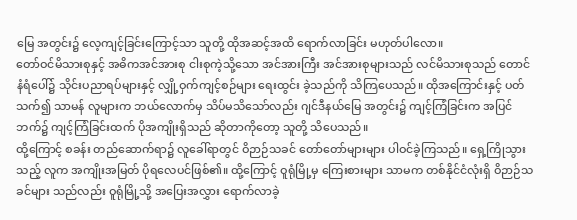မြေ အတွင်း၌ လေ့ကျင့်ခြင်းကြောင့်သာ သူတို့ ထိုအဆင့်အထိ ရောက်လာခြင်း မဟုတ်ပါလော။
တော်ဝင်မိသားစုနှင့် အဓိကအင်အားစု ငါးစုကဲ့သို့သော အင်အားကြီး အင်အားစုများသည် လင်မိသားစုသည် တောင်နံရံပေါ်၌ သိုင်းပညာရပ်များနှင့် လျှို့ဝှက်ကျင့်စဉ်များ ရေးထွင်း ခဲ့သည်ကို သိကြပေသည်။ ထိုအကြောင်းနှင့် ပတ်သက်၍ သာမန် လူများက ဘယ်လောက်မှ သိပ်မသိသော်လည်း ဂျင်ဒီနယ်မြေ အတွင်း၌ ကျင့်ကြံခြင်းက အပြင်ဘက်၌ ကျင့်ကြံခြင်းထက် ပိုအကျိုးရှိသည် ဆိုတာကိုတော့ သူတို့ သိပေသည်။
ထို့ကြောင့် စခန်း တည်ဆောက်ရာ၌ လူခေါ်ရာတွင် ဝိဉာဉ်သခင် တော်တော်များများ ပါဝင်ခဲ့ကြသည်။ ရှေ့ကြိုသွားသည့် လူက အကျိုးအမြတ် ပိုရလေပင်ဖြစ်၏။ ထို့ကြောင့် ဝူရုံမြို့မှ ကြေးစားများ သာမက တစ်နိုင်ငံလုံးရှိ ဝိဉာဉ်သခင်များ သည်လည်း ဝူရုံမြို့သို့ အပြေးအလွှား ရောက်လာခဲ့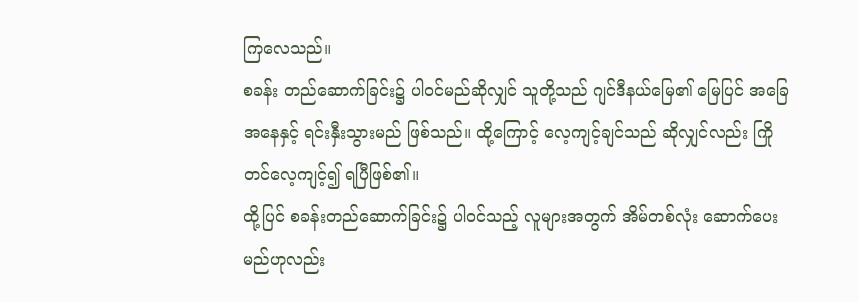ကြလေသည်။
စခန်း တည်ဆောက်ခြင်း၌ ပါဝင်မည်ဆိုလျှင် သူတို့သည် ဂျင်ဒီနယ်မြေ၏ မြေပြင် အခြေအနေနှင့် ရင်းနှီးသွားမည် ဖြစ်သည်။ ထို့ကြောင့် လေ့ကျင့်ချင်သည် ဆိုလျှင်လည်း ကြိုတင်လေ့ကျင့်၍ ရပြီဖြစ်၏။
ထို့ပြင် စခန်းတည်ဆောက်ခြင်း၌ ပါဝင်သည့် လူများအတွက် အိမ်တစ်လုံး ဆောက်ပေးမည်ဟုလည်း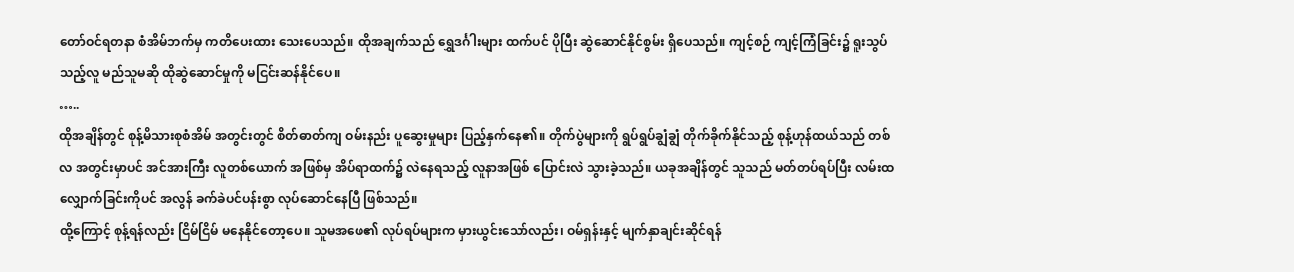တော်ဝင်ရတနာ စံအိမ်ဘက်မှ ကတိပေးထား သေးပေသည်။ ထိုအချက်သည် ရွှေဒင်္ဂါးများ ထက်ပင် ပိုပြီး ဆွဲဆောင်နိုင်စွမ်း ရှိပေသည်။ ကျင့်စဉ် ကျင့်ကြံခြင်း၌ ရူးသွပ်သည့်လူ မည်သူမဆို ထိုဆွဲဆောင်မှုကို မငြင်းဆန်နိုင်ပေ။
…..
ထိုအချိန်တွင် စုန့်မိသားစုစံအိမ် အတွင်းတွင် စိတ်ဓာတ်ကျ ဝမ်းနည်း ပူဆွေးမှုများ ပြည့်နှက်နေ၏။ တိုက်ပွဲများကို ရွပ်ရွပ်ချွံချွံ တိုက်ခိုက်နိုင်သည့် စုန့်ဟုန်ထယ်သည် တစ်လ အတွင်းမှာပင် အင်အားကြီး လူတစ်ယောက် အဖြစ်မှ အိပ်ရာထက်၌ လဲနေရသည့် လူနာအဖြစ် ပြောင်းလဲ သွားခဲ့သည်။ ယခုအချိန်တွင် သူသည် မတ်တပ်ရပ်ပြီး လမ်းထ လျှောက်ခြင်းကိုပင် အလွန် ခက်ခဲပင်ပန်းစွာ လုပ်ဆောင်နေပြီ ဖြစ်သည်။
ထို့ကြောင့် စုန့်ရန်လည်း ငြိမ်ငြိမ် မနေနိုင်တော့ပေ။ သူမအဖေ၏ လုပ်ရပ်များက မှားယွင်းသော်လည်း၊ ဝမ်ရှန်းနှင့် မျက်နှာချင်းဆိုင်ရန်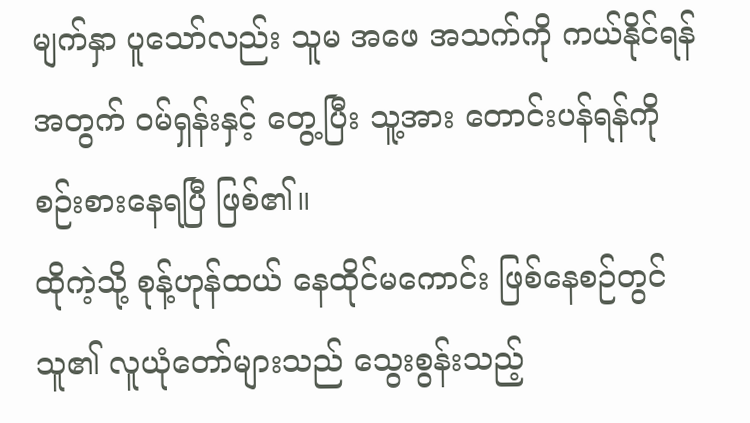မျက်နှာ ပူသော်လည်း သူမ အဖေ အသက်ကို ကယ်နိုင်ရန် အတွက် ဝမ်ရှန်းနှင့် တွေ့ပြီး သူ့အား တောင်းပန်ရန်ကို စဉ်းစားနေရပြီ ဖြစ်၏။
ထိုကဲ့သို့ စုန့်ဟုန်ထယ် နေထိုင်မကောင်း ဖြစ်နေစဉ်တွင် သူ၏ လူယုံတော်များသည် သွေးစွန်းသည့်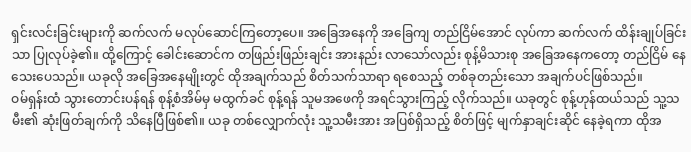ရှင်းလင်းခြင်းများကို ဆက်လက် မလုပ်ဆောင်ကြတော့ပေ။ အခြေအနေကို အခြေကျ တည်ငြိမ်အောင် လုပ်ကာ ဆက်လက် ထိန်းချုပ်ခြင်းသာ ပြုလုပ်ခဲ့၏။ ထို့ကြောင့် ခေါင်းဆောင်က တဖြည်းဖြည်းချင်း အားနည်း လာသော်လည်း စုန့်မိသားစု အခြေအနေကတော့ တည်ငြိမ် နေသေးပေသည်။ ယခုလို အခြေအနေမျိုးတွင် ထိုအချက်သည် စိတ်သက်သာရာ ရစေသည့် တစ်ခုတည်းသော အချက်ပင်ဖြစ်သည်။
ဝမ်ရှန်းထံ သွားတောင်းပန်ရန် စုန့်စံအိမ်မှ မထွက်ခင် စုန့်ရန် သူမအဖေကို အရင်သွားကြည့် လိုက်သည်။ ယခုတွင် စုန့်ဟုန်ထယ်သည် သူ့သမီး၏ ဆုံးဖြတ်ချက်ကို သိနေပြီဖြစ်၏။ ယခု တစ်လျှောက်လုံး သူ့သမီးအား အပြစ်ရှိသည့် စိတ်ဖြင့် မျက်နှာချင်းဆိုင် နေခဲ့ရကာ ထိုအ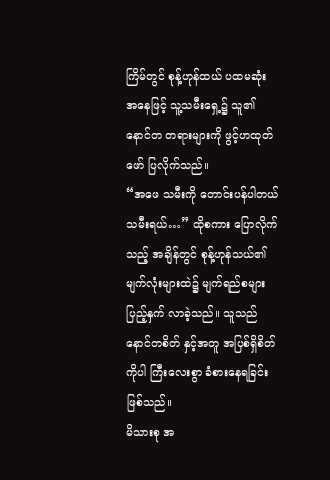ကြိမ်တွင် စုန့်ဟုန်ထယ် ပထမဆုံး အနေဖြင့် သူ့သမီးရှေ့၌ သူ၏နောင်တ တရားများကို ဖွင့်ဟထုတ်ဖော် ပြလိုက်သည်။
“အဖေ သမီးကို တောင်းပန်ပါတယ် သမီးရယ်…” ထိုစကား ပြောလိုက်သည့် အချိန်တွင် စုန့်ဟုန်သယ်၏ မျက်လုံးများထဲ၌ မျက်ရည်စများ ပြည့်နှက် လာခဲ့သည်။ သူသည် နောင်တစိတ် နှင့်အတူ အပြစ်ရှိစိတ်ကိုပါ ကြီးလေးစွာ ခံစားနေရခြင်း ဖြစ်သည်။
မိသားစု အ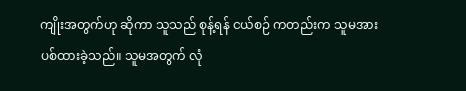ကျိုးအတွက်ဟု ဆိုကာ သူသည် စုန့်ရန် ငယ်စဉ် ကတည်းက သူမအား ပစ်ထားခဲ့သည်။ သူမအတွက် လုံ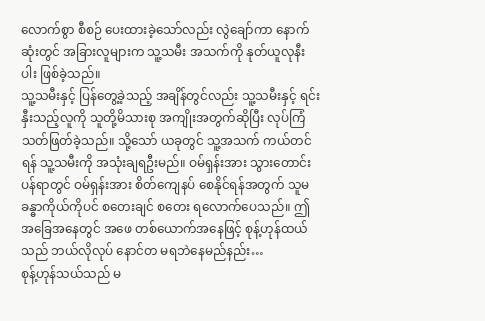လောက်စွာ စီစဉ် ပေးထားခဲ့သော်လည်း လွဲချော်ကာ နောက်ဆုံးတွင် အခြားလူများက သူ့သမီး အသက်ကို နုတ်ယူလုနီးပါး ဖြစ်ခဲ့သည်။
သူ့သမီးနှင့် ပြန်တွေ့ခဲ့သည့် အချိန်တွင်လည်း သူ့သမီးနှင့် ရင်းနှီးသည့်လူကို သူတို့မိသားစု အကျိုးအတွက်ဆိုပြီး လုပ်ကြံ သတ်ဖြတ်ခဲ့သည်။ သို့သော် ယခုတွင် သူ့အသက် ကယ်တင်ရန် သူ့သမီးကို အသုံးချရဦးမည်။ ဝမ်ရှန်းအား သွားတောင်းပန်ရာတွင် ဝမ်ရှန်းအား စိတ်ကျေနပ် စေနိုင်ရန်အတွက် သူမ ခန္ဓာကိုယ်ကိုပင် စတေးချင် စတေး ရလောက်ပေသည်။ ဤအခြေအနေတွင် အဖေ တစ်ယောက်အနေဖြင့် စုန့်ဟုန်ထယ်သည် ဘယ်လိုလုပ် နောင်တ မရဘဲနေမည်နည်း…
စုန့်ဟုန်သယ်သည် မ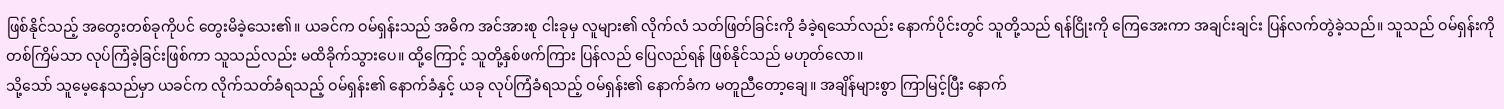ဖြစ်နိုင်သည့် အတွေးတစ်ခုကိုပင် တွေးမိခဲ့သေး၏။ ယခင်က ဝမ်ရှန်းသည် အဓိက အင်အားစု ငါးခုမှ လူများ၏ လိုက်လံ သတ်ဖြတ်ခြင်းကို ခံခဲ့ရသော်လည်း နောက်ပိုင်းတွင် သူတို့သည် ရန်ငြိုးကို ကြေအေးကာ အချင်းချင်း ပြန်လက်တွဲခဲ့သည်။ သူသည် ဝမ်ရှန်းကို တစ်ကြိမ်သာ လုပ်ကြံခဲ့ခြင်းဖြစ်ကာ သူသည်လည်း မထိခိုက်သွားပေ။ ထို့ကြောင့် သူတို့နှစ်ဖက်ကြား ပြန်လည် ပြေလည်ရန် ဖြစ်နိုင်သည် မဟုတ်လော။
သို့သော် သူမေ့နေသည်မှာ ယခင်က လိုက်သတ်ခံရသည့် ဝမ်ရှန်း၏ နောက်ခံနှင့် ယခု လုပ်ကြံခံရသည့် ဝမ်ရှန်း၏ နောက်ခံက မတူညီတော့ချေ။ အချိန်များစွာ ကြာမြင့်ပြီး နောက်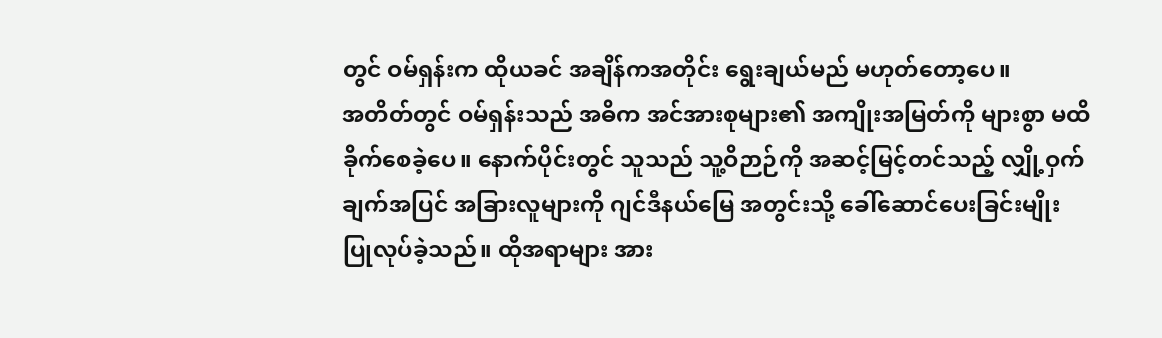တွင် ဝမ်ရှန်းက ထိုယခင် အချိန်ကအတိုင်း ရွေးချယ်မည် မဟုတ်တော့ပေ။
အတိတ်တွင် ဝမ်ရှန်းသည် အဓိက အင်အားစုများ၏ အကျိုးအမြတ်ကို များစွာ မထိခိုက်စေခဲ့ပေ။ နောက်ပိုင်းတွင် သူသည် သူ့ဝိဉာဉ်ကို အဆင့်မြင့်တင်သည့် လျှို့ဝှက်ချက်အပြင် အခြားလူများကို ဂျင်ဒီနယ်မြေ အတွင်းသို့ ခေါ်ဆောင်ပေးခြင်းမျိုး ပြုလုပ်ခဲ့သည်။ ထိုအရာများ အား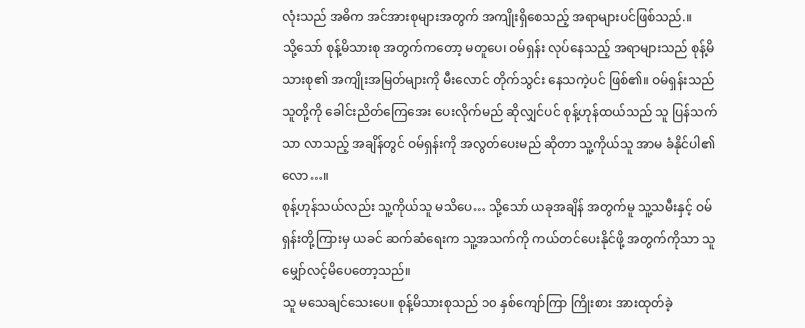လုံးသည် အဓိက အင်အားစုများအတွက် အကျိုးရှိစေသည့် အရာများပင်ဖြစ်သည်.။
သို့သော် စုန့်မိသားစု အတွက်ကတော့ မတူပေ၊ ဝမ်ရှန်း လုပ်နေသည့် အရာများသည် စုန့်မိသားစု၏ အကျိုးအမြတ်များကို မီးလောင် တိုက်သွင်း နေသကဲ့ပင် ဖြစ်၏။ ဝမ်ရှန်းသည် သူတို့ကို ခေါင်းညိတ်ကြေအေး ပေးလိုက်မည် ဆိုလျှင်ပင် စုန့်ဟုန်ထယ်သည် သူ ပြန်သက်သာ လာသည့် အချိန်တွင် ဝမ်ရှန်းကို အလွတ်ပေးမည် ဆိုတာ သူ့ကိုယ်သူ အာမ ခံနိုင်ပါ၏လော…။
စုန့်ဟုန်သယ်လည်း သူ့ကိုယ်သူ မသိပေ… သို့သော် ယခုအချိန် အတွက်မူ သူ့သမီးနှင့် ဝမ်ရှန်းတို့ကြားမှ ယခင် ဆက်ဆံရေးက သူ့အသက်ကို ကယ်တင်ပေးနိုင်ဖို့ အတွက်ကိုသာ သူ မျှော်လင့်မိပေတော့သည်။
သူ မသေချင်သေးပေ။ စုန့်မိသားစုသည် ၁၀ နှစ်ကျော်ကြာ ကြိုးစား အားထုတ်ခဲ့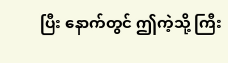ပြီး နောက်တွင် ဤကဲ့သို့ ကြီး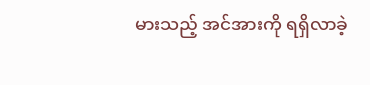မားသည့် အင်အားကို ရရှိလာခဲ့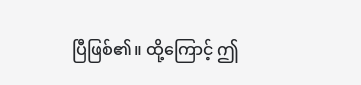ပြီဖြစ်၏။ ထို့ကြောင့် ဤ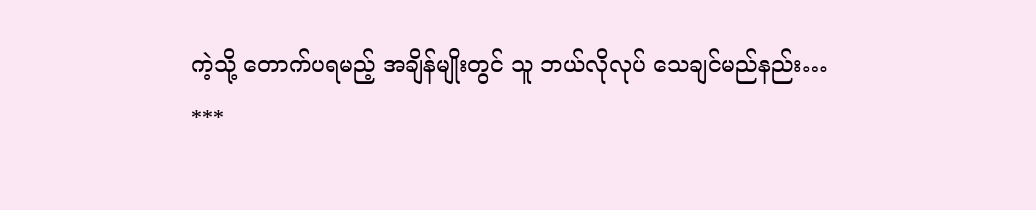ကဲ့သို့ တောက်ပရမည့် အချိန်မျိုးတွင် သူ ဘယ်လိုလုပ် သေချင်မည်နည်း…
***